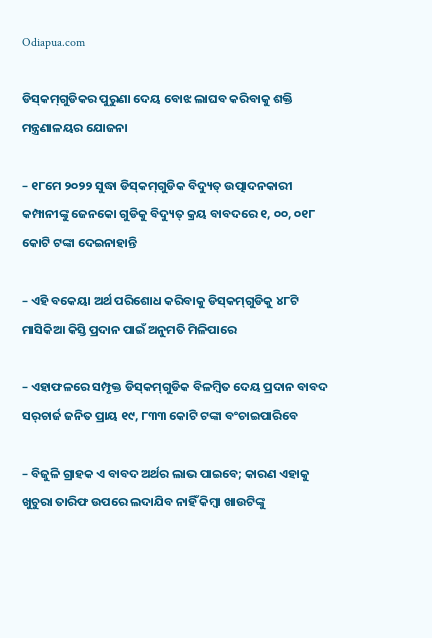Odiapua.com

ଡିସ୍‌କମ୍‌ଗୁଡିକର ପୁରୁଣା ଦେୟ ବୋଝ ଲାଘବ କରିବାକୁ ଶକ୍ତି ମନ୍ତ୍ରଣାଳୟର ଯୋଜନା

– ୧୮ମେ ୨୦୨୨ ସୁଦ୍ଧା ଡିସ୍‌କମ୍‌ଗୁଡିକ ବିଦ୍ୟୁତ୍ ଉତ୍ପାଦନକାରୀ କମ୍ପାନୀଙ୍କୁ ଜେନକୋ ଗୁଡିକୁ ବିଦ୍ୟୁତ୍ କ୍ରୟ ବାବଦରେ ୧, ୦୦, ୦୧୮ କୋଟି ଟଙ୍କା ଦେଇନାହାନ୍ତି

– ଏହି ବକେୟା ଅର୍ଥ ପରିଶୋଧ କରିବାକୁ ଡିସ୍‌କମ୍‌ଗୁଡିକୁ ୪୮ଟି ମାସିକିଆ କିସ୍ତି ପ୍ରଦାନ ପାଇଁ ଅନୁମତି ମିଳିପାରେ

– ଏହାଫଳରେ ସମ୍ପୃକ୍ତ ଡିସ୍‌କମ୍‌ଗୁଡିକ ବିଳମ୍ବିତ ଦେୟ ପ୍ରଦାନ ବାବଦ ସର୍‌ଚାର୍ଜ ଜନିତ ପ୍ରାୟ ୧୯, ୮୩୩ କୋଟି ଟଙ୍କା ବଂଚାଇପାରିବେ

– ବିଜୁଳି ଗ୍ରାହକ ଏ ବାବଦ ଅର୍ଥର ଲାଭ ପାଇବେ; କାରଣ ଏହାକୁ ଖୁଚୁରା ତାରିଫ ଉପରେ ଲଦାଯିବ ନାହିଁ କିମ୍ବା ଖାଉଟିଙ୍କୁ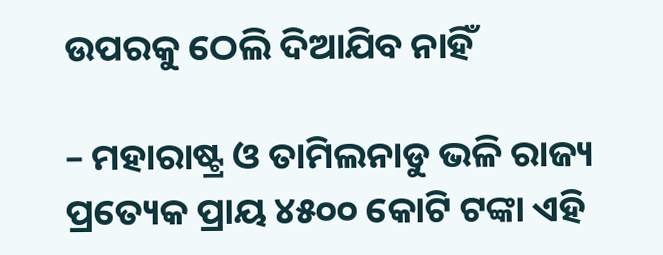ଉପରକୁ ଠେଲି ଦିଆଯିବ ନାହିଁ

– ମହାରାଷ୍ଟ୍ର ଓ ତାମିଲନାଡୁ ଭଳି ରାଜ୍ୟ ପ୍ରତ୍ୟେକ ପ୍ରାୟ ୪୫୦୦ କୋଟି ଟଙ୍କା ଏହି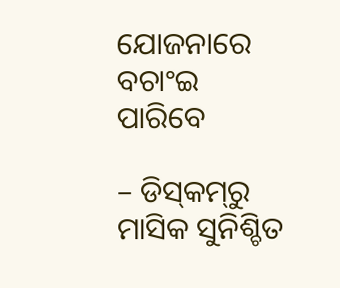ଯୋଜନାରେ ବଚାଂଇ ପାରିବେ

– ଡିସ୍‌କମ୍‌ରୁ ମାସିକ ସୁନିଶ୍ଚିତ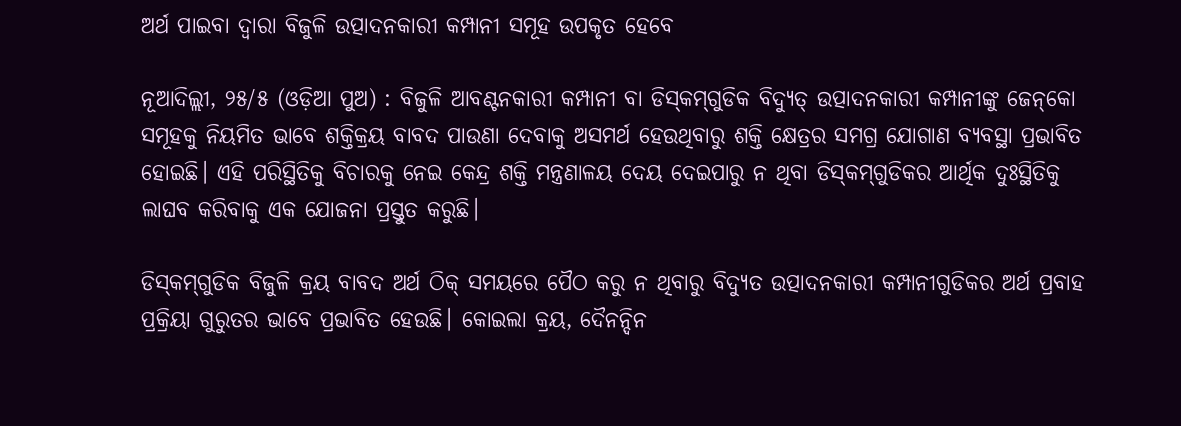ଅର୍ଥ ପାଇବା ଦ୍ୱାରା ବିଜୁଳି ଉତ୍ପାଦନକାରୀ କମ୍ପାନୀ ସମୂହ ଉପକୃତ ହେବେ

ନୂଆଦିଲ୍ଲୀ, ୨୫/୫ (ଓଡ଼ିଆ ପୁଅ) : ବିଜୁଳି ଆବଣ୍ଟନକାରୀ କମ୍ପାନୀ ବା ଡିସ୍‌କମ୍‌ଗୁଡିକ ବିଦ୍ୟୁତ୍ ଉତ୍ପାଦନକାରୀ କମ୍ପାନୀଙ୍କୁ ଜେନ୍‌କୋ ସମୂହକୁ ନିୟମିତ ଭାବେ ଶକ୍ତିକ୍ରୟ ବାବଦ ପାଉଣା ଦେବାକୁ ଅସମର୍ଥ ହେଉଥିବାରୁ ଶକ୍ତି କ୍ଷେତ୍ରର ସମଗ୍ର ଯୋଗାଣ ବ୍ୟବସ୍ଥା ପ୍ରଭାବିତ ହୋଇଛି। ଏହି ପରିସ୍ଥିତିକୁ ବିଚାରକୁ ନେଇ କେନ୍ଦ୍ର ଶକ୍ତି ମନ୍ତ୍ରଣାଳୟ ଦେୟ ଦେଇପାରୁ ନ ଥିବା ଡିସ୍‌କମ୍‌ଗୁଡିକର ଆର୍ଥିକ ଦୁଃସ୍ଥିତିକୁ ଲାଘବ କରିବାକୁ ଏକ ଯୋଜନା ପ୍ରସ୍ତୁତ କରୁଛି।

ଡିସ୍‌କମ୍‌ଗୁଡିକ ବିଜୁଳି କ୍ରୟ ବାବଦ ଅର୍ଥ ଠିକ୍ ସମୟରେ ପୈଠ କରୁ ନ ଥିବାରୁ ବିଦ୍ୟୁତ ଉତ୍ପାଦନକାରୀ କମ୍ପାନୀଗୁଡିକର ଅର୍ଥ ପ୍ରବାହ ପ୍ରକ୍ରିୟା ଗୁରୁତର ଭାବେ ପ୍ରଭାବିତ ହେଉଛି। କୋଇଲା କ୍ରୟ, ଦୈନନ୍ଦିନ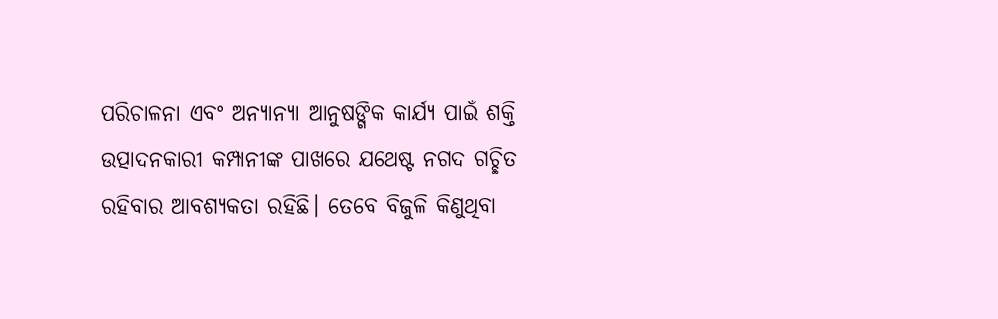ପରିଚାଳନା ଏବଂ ଅନ୍ୟାନ୍ୟା ଆନୁଷଙ୍ଗିକ କାର୍ଯ୍ୟ ପାଇଁ ଶକ୍ତି ଉତ୍ପାଦନକାରୀ କମ୍ପାନୀଙ୍କ ପାଖରେ ଯଥେଷ୍ଟ ନଗଦ ଗଚ୍ଛିତ ରହିବାର ଆବଶ୍ୟକତା ରହିଛି। ତେବେ ବିଜୁଳି କିଣୁଥିବା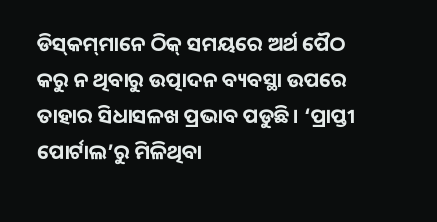ଡିସ୍‌କମ୍‌ମାନେ ଠିକ୍ ସମୟରେ ଅର୍ଥ ପୈଠ କରୁ ନ ଥିବାରୁ ଉତ୍ପାଦନ ବ୍ୟବସ୍ଥା ଉପରେ ତାହାର ସିଧାସଳଖ ପ୍ରଭାବ ପଡୁଛି। ‘ପ୍ରାପ୍ତୀ ପୋର୍ଟାଲ’ରୁ ମିଳିଥିବା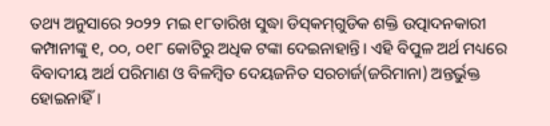ତଥ୍ୟ ଅନୁସାରେ ୨୦୨୨ ମଇ ୧୮ତାରିଖ ସୁଦ୍ଧା ଡିସ୍‌କମ୍‌ଗୁଡିକ ଶକ୍ତି ଉତ୍ପାଦନକାରୀ କମ୍ପାନୀଙ୍କୁ ୧, ୦୦, ୦୧୮ କୋଟିରୁ ଅଧିକ ଟଙ୍କା ଦେଇନାହାନ୍ତି। ଏହି ବିପୁଳ ଅର୍ଥ ମଧ୍ୟରେ ବିବାଦୀୟ ଅର୍ଥ ପରିମାଣ ଓ ବିଳମ୍ବିତ ଦେୟଜନିତ ସରଚାର୍ଜ(ଜରିମାନା) ଅନ୍ତର୍ଭୁକ୍ତ ହୋଇନାହିଁ।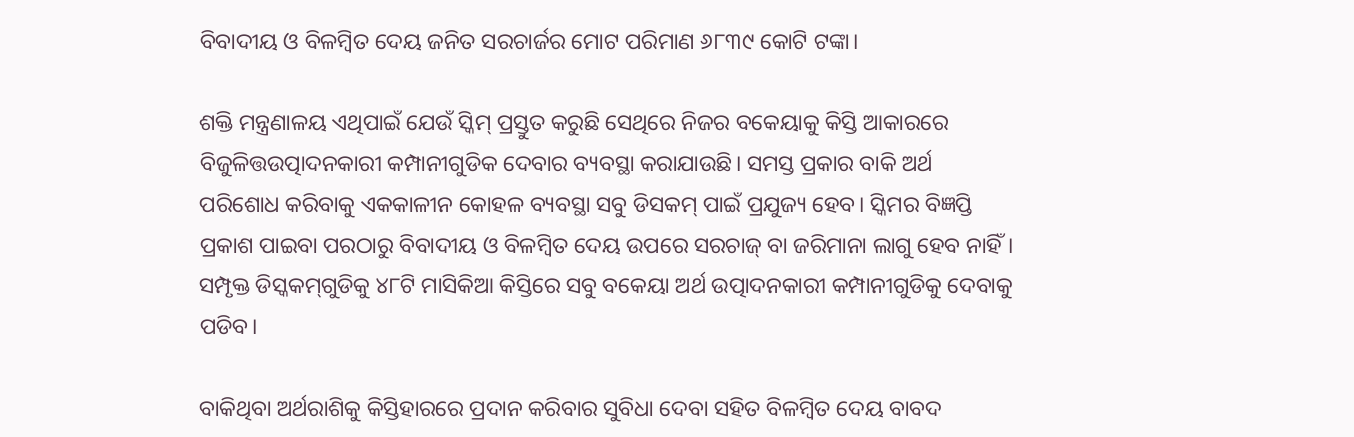ବିବାଦୀୟ ଓ ବିଳମ୍ବିତ ଦେୟ ଜନିତ ସରଚାର୍ଜର ମୋଟ ପରିମାଣ ୬୮୩୯ କୋଟି ଟଙ୍କା।

ଶକ୍ତି ମନ୍ତ୍ରଣାଳୟ ଏଥିପାଇଁ ଯେଉଁ ସ୍କିମ୍ ପ୍ରସ୍ତୁତ କରୁଛି ସେଥିରେ ନିଜର ବକେୟାକୁ କିସ୍ତି ଆକାରରେ ବିଜୁଳିତ୍ତଉତ୍ପାଦନକାରୀ କମ୍ପାନୀଗୁଡିକ ଦେବାର ବ୍ୟବସ୍ଥା କରାଯାଉଛି। ସମସ୍ତ ପ୍ରକାର ବାକି ଅର୍ଥ ପରିଶୋଧ କରିବାକୁ ଏକକାଳୀନ କୋହଳ ବ୍ୟବସ୍ଥା ସବୁ ଡିସକମ୍ ପାଇଁ ପ୍ରଯୁଜ୍ୟ ହେବ। ସ୍କିମର ବିଜ୍ଞପ୍ତି ପ୍ରକାଶ ପାଇବା ପରଠାରୁ ବିବାଦୀୟ ଓ ବିଳମ୍ବିତ ଦେୟ ଉପରେ ସରଚାଜ୍ ବା ଜରିମାନା ଲାଗୁ ହେବ ନାହିଁ। ସମ୍ପୃକ୍ତ ଡିସ୍କକମ୍‌ଗୁଡିକୁ ୪୮ଟି ମାସିକିଆ କିସ୍ତିରେ ସବୁ ବକେୟା ଅର୍ଥ ଉତ୍ପାଦନକାରୀ କମ୍ପାନୀଗୁଡିକୁ ଦେବାକୁ ପଡିବ।

ବାକିଥିବା ଅର୍ଥରାଶିକୁ କିସ୍ତିହାରରେ ପ୍ରଦାନ କରିବାର ସୁବିଧା ଦେବା ସହିତ ବିଳମ୍ବିତ ଦେୟ ବାବଦ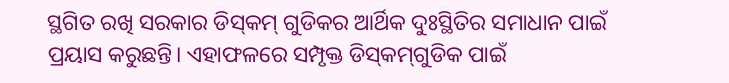ସ୍ଥଗିତ ରଖି ସରକାର ଡିସ୍‌କମ୍ ଗୁଡିକର ଆର୍ଥିକ ଦୁଃସ୍ଥିତିର ସମାଧାନ ପାଇଁ ପ୍ରୟାସ କରୁଛନ୍ତି। ଏହାଫଳରେ ସମ୍ପୃକ୍ତ ଡିସ୍‌କମ୍‌ଗୁଡିକ ପାଇଁ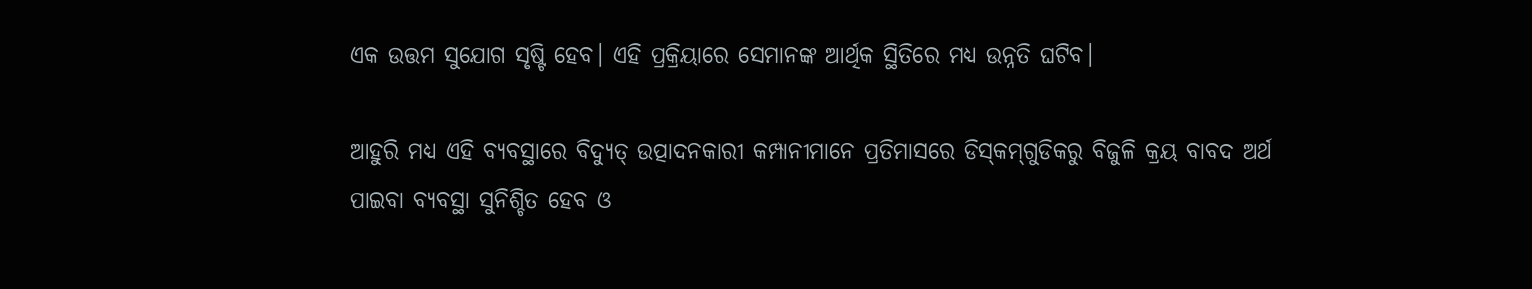ଏକ ଉତ୍ତମ ସୁଯୋଗ ସୃଷ୍ଟି ହେବ। ଏହି ପ୍ରକ୍ରିୟାରେ ସେମାନଙ୍କ ଆର୍ଥିକ ସ୍ଥିତିରେ ମଧ୍ୟ ଉନ୍ନତି ଘଟିବ।

ଆହୁରି ମଧ୍ୟ ଏହି ବ୍ୟବସ୍ଥାରେ ବିଦ୍ୟୁତ୍ ଉତ୍ପାଦନକାରୀ କମ୍ପାନୀମାନେ ପ୍ରତିମାସରେ ଡିସ୍‌କମ୍‌ଗୁଡିକରୁ ବିଜୁଳି କ୍ରୟ ବାବଦ ଅର୍ଥ ପାଇବା ବ୍ୟବସ୍ଥା ସୁନିଶ୍ଚିତ ହେବ ଓ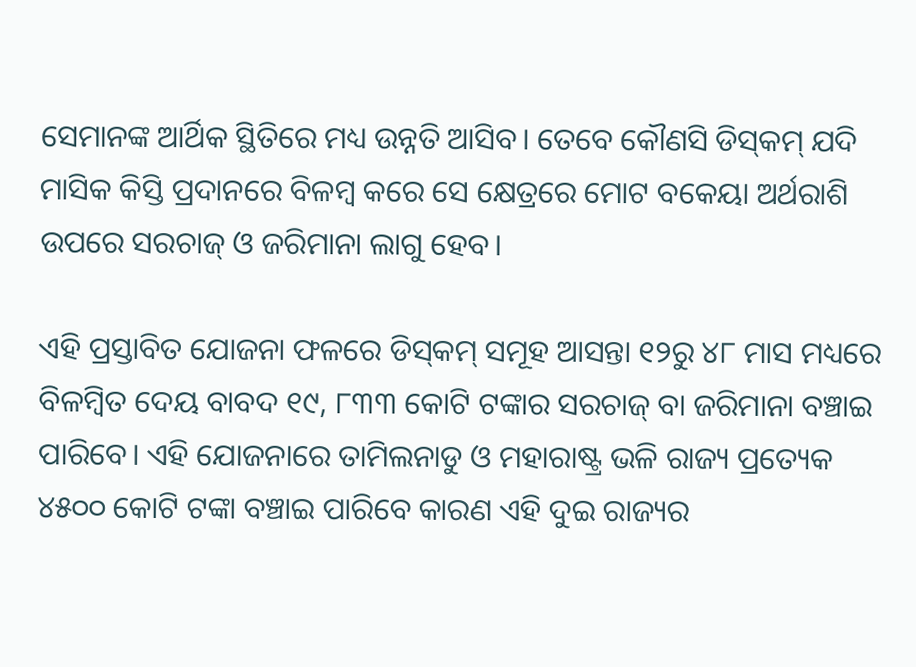ସେମାନଙ୍କ ଆର୍ଥିକ ସ୍ଥିତିରେ ମଧ୍ୟ ଉନ୍ନତି ଆସିବ। ତେବେ କୌଣସି ଡିସ୍‌କମ୍ ଯଦି ମାସିକ କିସ୍ତି ପ୍ରଦାନରେ ବିଳମ୍ବ କରେ ସେ କ୍ଷେତ୍ରରେ ମୋଟ ବକେୟା ଅର୍ଥରାଶି ଉପରେ ସରଚାଜ୍ ଓ ଜରିମାନା ଲାଗୁ ହେବ।

ଏହି ପ୍ରସ୍ତାବିତ ଯୋଜନା ଫଳରେ ଡିସ୍‌କମ୍ ସମୂହ ଆସନ୍ତା ୧୨ରୁ ୪୮ ମାସ ମଧ୍ୟରେ ବିଳମ୍ବିତ ଦେୟ ବାବଦ ୧୯, ୮୩୩ କୋଟି ଟଙ୍କାର ସରଚାଜ୍ ବା ଜରିମାନା ବଞ୍ଚାଇ ପାରିବେ। ଏହି ଯୋଜନାରେ ତାମିଲନାଡୁ ଓ ମହାରାଷ୍ଟ୍ର ଭଳି ରାଜ୍ୟ ପ୍ରତ୍ୟେକ ୪୫୦୦ କୋଟି ଟଙ୍କା ବଞ୍ଚାଇ ପାରିବେ କାରଣ ଏହି ଦୁଇ ରାଜ୍ୟର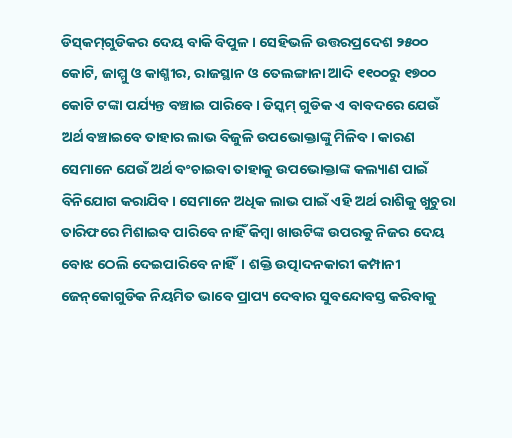ଡିସ୍‌କମ୍‌ଗୁଡିକର ଦେୟ ବାକି ବିପୁଳ। ସେହିଭଳି ଉତ୍ତରପ୍ରଦେଶ ୨୫୦୦ କୋଟି, ଜାମ୍ମୁ ଓ କାଶ୍ମୀର, ରାଜସ୍ଥାନ ଓ ତେଲଙ୍ଗାନା ଆଦି ୧୧୦୦ରୁ ୧୭୦୦ କୋଟି ଟଙ୍କା ପର୍ଯ୍ୟନ୍ତ ବଞ୍ଚାଇ ପାରିବେ। ଡିସ୍କମ୍ ଗୁଡିକ ଏ ବାବଦରେ ଯେଉଁ ଅର୍ଥ ବଞ୍ଚାଇବେ ତାହାର ଲାଭ ବିଜୁଳି ଉପଭୋକ୍ତାଙ୍କୁ ମିଳିବ। କାରଣ ସେମାନେ ଯେଉଁ ଅର୍ଥ ବଂଚାଇବା ତାହାକୁ ଉପଭୋକ୍ତାଙ୍କ କଲ୍ୟାଣ ପାଇଁ ବିନିଯୋଗ କରାଯିବ। ସେମାନେ ଅଧିକ ଲାଭ ପାଇଁ ଏହି ଅର୍ଥ ରାଶିକୁ ଖୁଚୁରା ତାରିଫରେ ମିଶାଇବ ପାରିବେ ନାହିଁ କିମ୍ବା ଖାଉଟିଙ୍କ ଉପରକୁ ନିଜର ଦେୟ ବୋଝ ଠେଲି ଦେଇପାରିବେ ନାହିଁ। ଶକ୍ତି ଉତ୍ପାଦନକାରୀ କମ୍ପାନୀ ଜେନ୍‌କୋଗୁଡିକ ନିୟମିତ ଭାବେ ପ୍ରାପ୍ୟ ଦେବାର ସୁବନ୍ଦୋବସ୍ତ କରିବାକୁ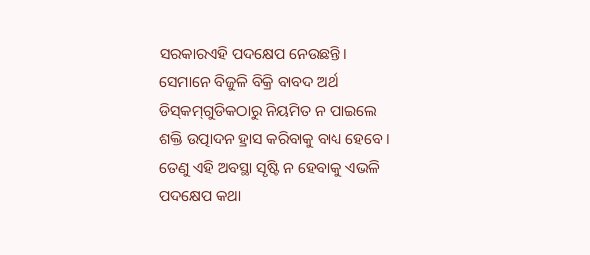ସରକାରଏହି ପଦକ୍ଷେପ ନେଉଛନ୍ତି। ସେମାନେ ବିଜୁଳି ବିକ୍ରି ବାବଦ ଅର୍ଥ ଡିସ୍‌କମ୍‌ଗୁଡିକଠାରୁ ନିୟମିତ ନ ପାଇଲେ ଶକ୍ତି ଉତ୍ପାଦନ ହ୍ରାସ କରିବାକୁ ବାଧ୍ୟ ହେବେ। ତେଣୁ ଏହି ଅବସ୍ଥା ସୃଷ୍ଟି ନ ହେବାକୁ ଏଭଳି ପଦକ୍ଷେପ କଥା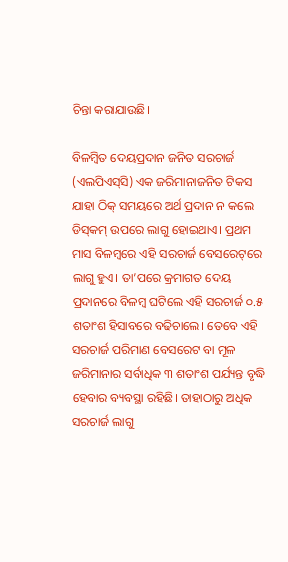ଚିନ୍ତା କରାଯାଉଛି।

ବିଳମ୍ବିତ ଦେୟପ୍ରଦାନ ଜନିତ ସରଚାର୍ଜ (ଏଲପିଏସ୍‌ସି) ଏକ ଜରିମାନାଜନିତ ଟିକସ ଯାହା ଠିକ୍ ସମୟରେ ଅର୍ଥ ପ୍ରଦାନ ନ କଲେ ଡିସ୍‌କମ୍ ଉପରେ ଲାଗୁ ହୋଇଥାଏ। ପ୍ରଥମ ମାସ ବିଳମ୍ବରେ ଏହି ସରଚାର୍ଜ ବେସରେଟ୍‌ରେ ଲାଗୁ ହୁଏ। ତା’ପରେ କ୍ରମାଗତ ଦେୟ ପ୍ରଦାନରେ ବିଳମ୍ବ ଘଟିଲେ ଏହି ସରଚାର୍ଜ ୦.୫ ଶତାଂଶ ହିସାବରେ ବଢିଚାଲେ। ତେବେ ଏହି ସରଚାର୍ଜ ପରିମାଣ ବେସରେଟ ବା ମୂଳ ଜରିମାନାର ସର୍ବାଧିକ ୩ ଶତାଂଶ ପର୍ଯ୍ୟନ୍ତ ବୃଦ୍ଧି ହେବାର ବ୍ୟବସ୍ଥା ରହିଛି। ତାହାଠାରୁ ଅଧିକ ସରଚାର୍ଜ ଲାଗୁ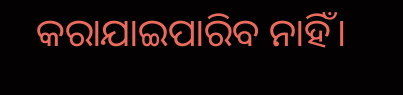କରାଯାଇପାରିବ ନାହିଁ।